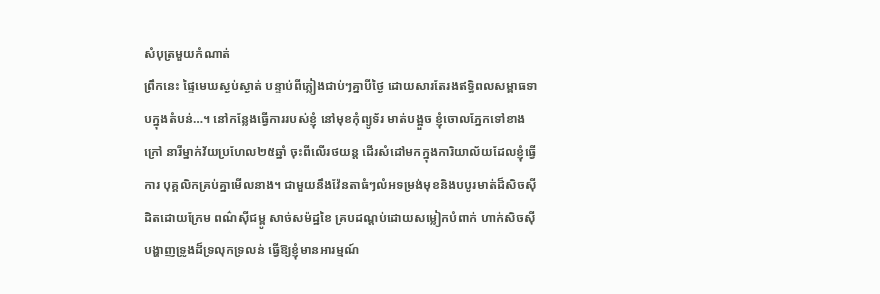សំបុត្រមួយកំណាត់
ព្រឹកនេះ ផ្ទៃមេឃស្ងប់ស្ងាត់ បន្ទាប់ពីភ្លៀងជាប់ៗគ្នាបីថ្ងៃ ដោយសារតែរងឥទ្ធិពលសម្ពាធទាបក្នុងតំបន់…។ នៅកន្លែងធ្វើការរបស់ខ្ញុំ នៅមុខកុំព្យូទ័រ មាត់បង្អួច ខ្ញុំចោលភ្នែកទៅខាងក្រៅ នារីម្នាក់វ័យប្រហែល២៥ឆ្នាំ ចុះពីលើរថយន្ត ដើរសំដៅមកក្នុងការិយាល័យដែលខ្ញុំធ្វើការ បុគ្គលិកគ្រប់គ្នាមើលនាង។ ជាមួយនឹងវ៉ែនតាធំៗលំអទម្រង់មុខនិងបបូរមាត់ដ៏សិចស៊ីដិតដោយក្រែម ពណ៌ស៊ីជម្ពូ សាច់សម៉ដ្ឋខៃ គ្របដណ្ដប់ដោយសម្លៀកបំពាក់ ហាក់សិចស៊ី បង្ហាញទ្រូងដ៏ទ្រលុកទ្រលន់ ធ្វើឱ្យខ្ញុំមានអារម្មណ៍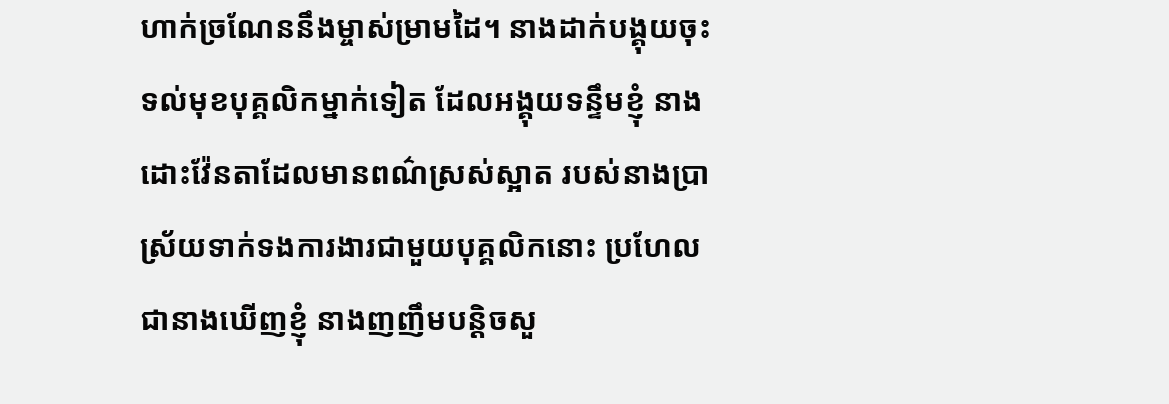ហាក់ច្រណែននឹងម្ចាស់ម្រាមដៃ។ នាងដាក់បង្គុយចុះទល់មុខបុគ្គលិកម្នាក់ទៀត ដែលអង្គុយទន្ទឹមខ្ញុំ នាងដោះវ៉ែនតាដែលមានពណ៌ស្រស់ស្អាត របស់នាងប្រាស្រ័យទាក់ទងការងារជាមួយបុគ្គលិកនោះ ប្រហែលជានាងឃើញខ្ញុំ នាងញញឹមបន្តិចសួ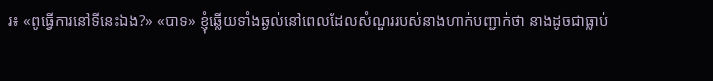រ៖ «ពូធ្វើការនៅទីនេះឯង?» «បាទ» ខ្ញុំឆ្លើយទាំងឆ្ងល់នៅពេលដែលសំណួររបស់នាងហាក់បញ្ជាក់ថា នាងដូចជាធ្លាប់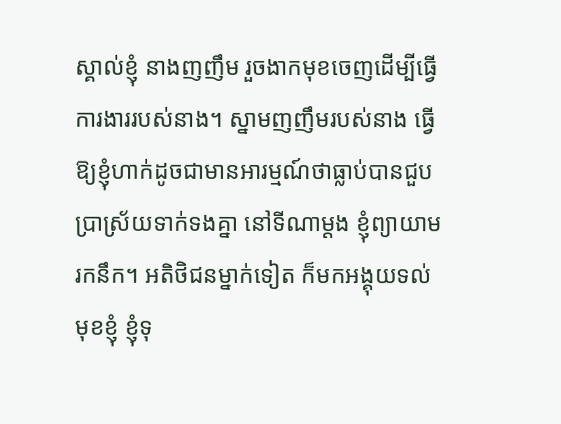ស្គាល់ខ្ញុំ នាងញញឹម រួចងាកមុខចេញដើម្បីធ្វើការងាររបស់នាង។ ស្នាមញញឹមរបស់នាង ធ្វើឱ្យខ្ញុំហាក់ដូចជាមានអារម្មណ៍ថាធ្លាប់បានជួបប្រាស្រ័យទាក់ទងគ្នា នៅទីណាម្ដង ខ្ញុំព្យាយាមរកនឹក។ អតិថិជនម្នាក់ទៀត ក៏មកអង្គុយទល់មុខខ្ញុំ ខ្ញុំទុ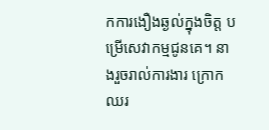កការងឿងឆ្ងល់ក្នុងចិត្ត បម្រើសេវាកម្មជូនគេ។ នាងរួចរាល់ការងារ ក្រោកឈរ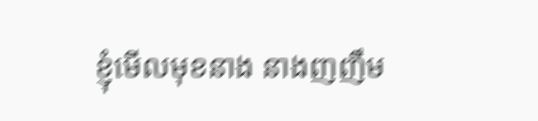ខ្ញុំមើលមុខនាង នាងញញឹម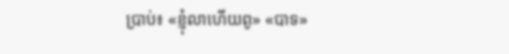ប្រាប់៖ «ខ្ញុំលាហើយពូ» «បាទ»